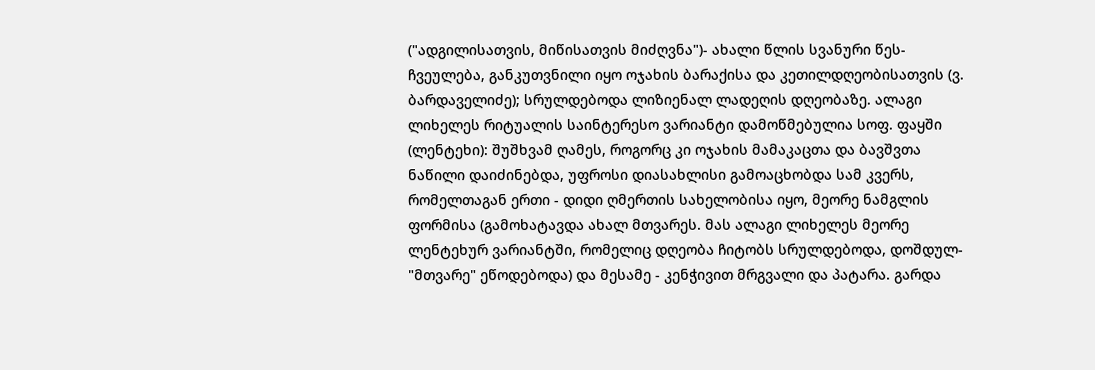("ადგილისათვის, მიწისათვის მიძღვნა")- ახალი წლის სვანური წეს-ჩვეულება, განკუთვნილი იყო ოჯახის ბარაქისა და კეთილდღეობისათვის (ვ. ბარდაველიძე); სრულდებოდა ლიზიენალ ლადეღის დღეობაზე. ალაგი ლიხელეს რიტუალის საინტერესო ვარიანტი დამოწმებულია სოფ. ფაყში (ლენტეხი): შუშხვამ ღამეს, როგორც კი ოჯახის მამაკაცთა და ბავშვთა ნაწილი დაიძინებდა, უფროსი დიასახლისი გამოაცხობდა სამ კვერს, რომელთაგან ერთი - დიდი ღმერთის სახელობისა იყო, მეორე ნამგლის ფორმისა (გამოხატავდა ახალ მთვარეს. მას ალაგი ლიხელეს მეორე ლენტეხურ ვარიანტში, რომელიც დღეობა ჩიტობს სრულდებოდა, დოშდულ- "მთვარე" ეწოდებოდა) და მესამე - კენჭივით მრგვალი და პატარა. გარდა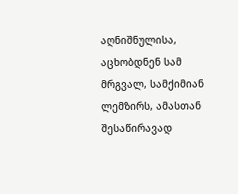აღნიშნულისა, აცხობდნენ სამ მრგვალ, სამქიმიან ლემზირს, ამასთან შესაწირავად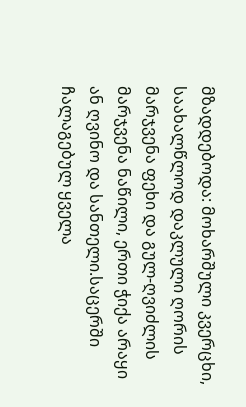მზადდებოდა: მოხარშული კვერცხი, საახალწლოდ დაკლული ღორის მარჯვენა ფეხი და გულ-ღვიძლის მარჯვენა ნაწილი, ერთი ჭიქა არაყი ან ღვინო და სანთელი.საცერში ჩალაგებულ ყველა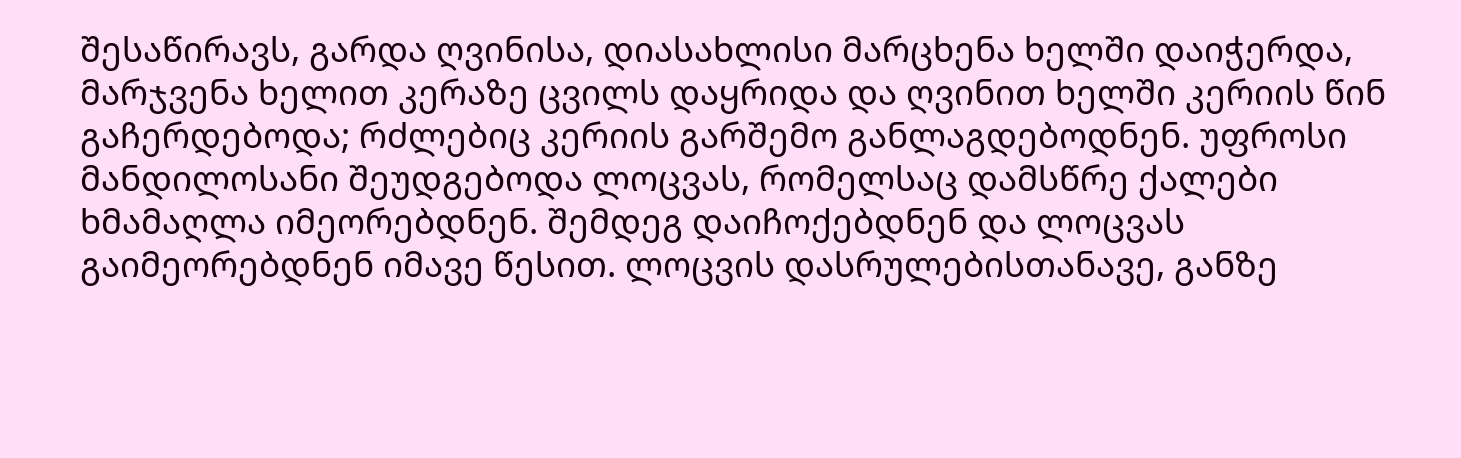შესაწირავს, გარდა ღვინისა, დიასახლისი მარცხენა ხელში დაიჭერდა, მარჯვენა ხელით კერაზე ცვილს დაყრიდა და ღვინით ხელში კერიის წინ გაჩერდებოდა; რძლებიც კერიის გარშემო განლაგდებოდნენ. უფროსი მანდილოსანი შეუდგებოდა ლოცვას, რომელსაც დამსწრე ქალები ხმამაღლა იმეორებდნენ. შემდეგ დაიჩოქებდნენ და ლოცვას გაიმეორებდნენ იმავე წესით. ლოცვის დასრულებისთანავე, განზე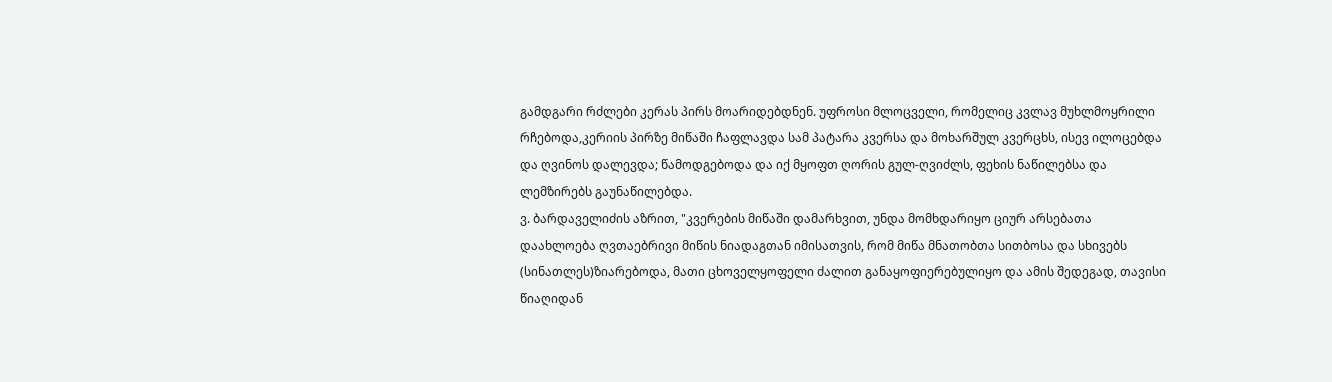გამდგარი რძლები კერას პირს მოარიდებდნენ. უფროსი მლოცველი, რომელიც კვლავ მუხლმოყრილი რჩებოდა,კერიის პირზე მიწაში ჩაფლავდა სამ პატარა კვერსა და მოხარშულ კვერცხს, ისევ ილოცებდა და ღვინოს დალევდა; წამოდგებოდა და იქ მყოფთ ღორის გულ-ღვიძლს, ფეხის ნაწილებსა და ლემზირებს გაუნაწილებდა.
ვ. ბარდაველიძის აზრით, "კვერების მიწაში დამარხვით, უნდა მომხდარიყო ციურ არსებათა დაახლოება ღვთაებრივი მიწის ნიადაგთან იმისათვის, რომ მიწა მნათობთა სითბოსა და სხივებს (სინათლეს)ზიარებოდა, მათი ცხოველყოფელი ძალით განაყოფიერებულიყო და ამის შედეგად, თავისი წიაღიდან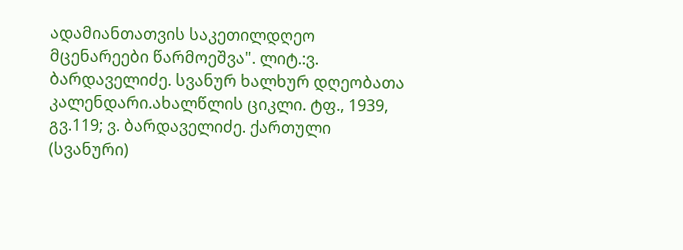ადამიანთათვის საკეთილდღეო მცენარეები წარმოეშვა". ლიტ.:ვ. ბარდაველიძე. სვანურ ხალხურ დღეობათა კალენდარი.ახალწლის ციკლი. ტფ., 1939, გვ.119; ვ. ბარდაველიძე. ქართული (სვანური)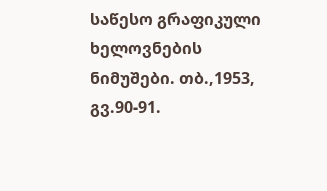საწესო გრაფიკული ხელოვნების ნიმუშები. თბ.,1953, გვ.90-91.